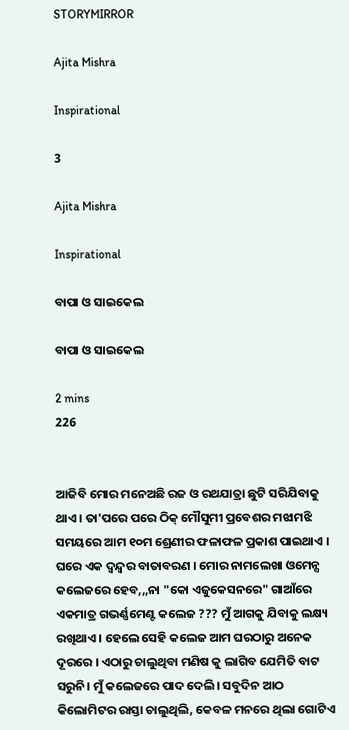STORYMIRROR

Ajita Mishra

Inspirational

3

Ajita Mishra

Inspirational

ବାପା ଓ ସାଇକେଲ

ବାପା ଓ ସାଇକେଲ

2 mins
226


ଆଜିବି ମୋର ମନେଅଛି ରଜ ଓ ରଥଯାତ୍ରା ଛୁଟି ସରିଯିବାକୁ ଥାଏ । ତା'ପରେ ପରେ ଠିକ୍ ମୌସୁମୀ ପ୍ରବେଶର ମଝାମଝି ସମୟରେ ଆମ ୧୦ମ ଶ୍ରେଣୀର ଫଳାଫଳ ପ୍ରକାଶ ପାଇଥାଏ । ଘରେ ଏକ ଦ୍ୱନ୍ଦ୍ୱର ବାତାବରଣ । ମୋର ନାମଲେଖା ଓମେନ୍ସ କଲେଜରେ ହେବ,,,ନା "କୋ ଏଜୁକେସନରେ" ଗାଆଁରେ ଏକମାତ୍ର ଗଭର୍ଣ୍ଣମେଣ୍ଟ କଲେଜ ??? ମୁଁ ଆଗକୁ ଯିବାକୁ ଲକ୍ଷ୍ୟ ରଖିଥାଏ । ହେଲେ ସେହି କଲେଜ ଆମ ଘରଠାରୁ ଅନେକ ଦୂରରେ । ଏଠାରୁ ଚାଲୁଥିବା ମଣିଷ କୁ ଲାଗିବ ଯେମିତି ବାଟ ସରୁନି। ମୁଁ କଲେଜରେ ପାଦ ଦେଲି। ସବୁଦିନ ଆଠ କିଲୋମିଟର ରାସ୍ତା ଚାଲୁଥିଲି, କେବଳ ମନରେ ଥିଲା ଗୋଟିଏ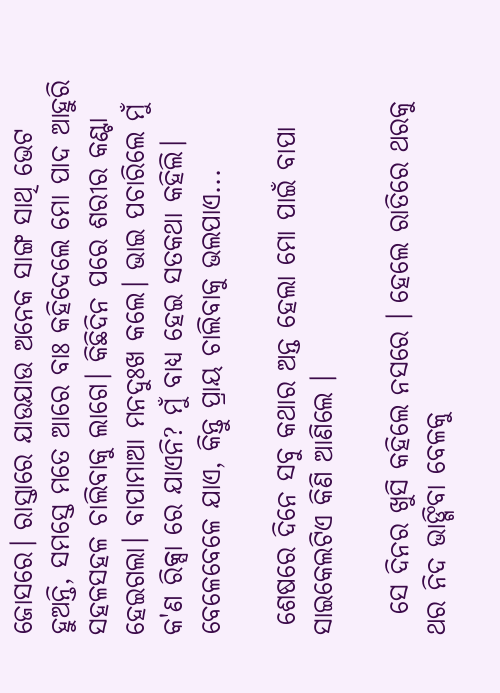ଜୋସରେ। ରାସ୍ତାରେ ଯାଉଯାଉ ଅନେକ ସାଙ୍ଗ ସାଥି ଭେଟ ହୁଅନ୍ତି, ସମସ୍ତେ ମତେ ଆରେ ବାଃ କହିଦେଲେ ମୋ ପାଦ ଆହୁରି ସହଳସହଳ ଚାଲିବାକୁ ଲାଗେ। କିଛିଦିନ ପରେ ଶରୀର କଣ୍ଟା ହେଇଗଲା। ବାପାମାଆ ମନଦୁଃଖ କଲେ। ଭାଇ ପଚାରିଲେ ମୁଁ କ'ଣ ରିକ୍ସା ରେ ଯାଏନି? ମୁଁ ବାଧ୍ୟ ହେଇ ସତକଥା କହିଲି। ବେଳେବେଳେ ଯାଏ, କିନ୍ତୁ ପ୍ରାୟ ଚାଲିବାକୁ ଭଲପାଏ...

 ଶେଷରେ ଦିନେ ସବୁ କଥାର ଅନ୍ତ ହେଲା ମୋ ପାଇଁ ବାପା ସାଇକେଲଟିଏ କିଣି ଆଣିଲେ ।

  ସେ ଦିନର ଖୁସି କହିଲେ ନସରେ । ହେଲେ ରାତିରେ ଥରକୁ ଥର ନିଦ ଭାଙ୍ଗିବା ବେଳକୁ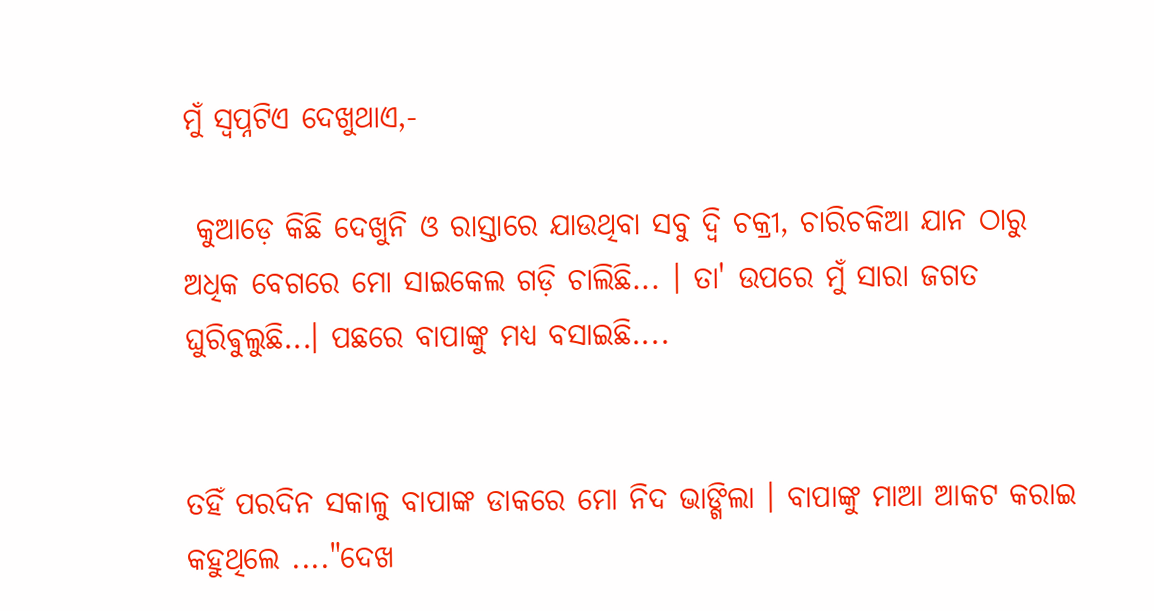ମୁଁ ସ୍ୱପ୍ନଟିଏ ଦେଖୁଥାଏ,-

 କୁଆଡ଼େ କିଛି ଦେଖୁନି ଓ ରାସ୍ତାରେ ଯାଉଥିବା ସବୁ ଦ୍ୱି ଚକ୍ରୀ, ଚାରିଚକିଆ ଯାନ ଠାରୁ ଅଧିକ ବେଗରେ ମୋ ସାଇକେଲ ଗଡ଼ି ଚାଲିଛି... । ତା' ଉପରେ ମୁଁ ସାରା ଜଗତ ଘୁରିଵୁଲୁଛି...। ପଛରେ ବାପାଙ୍କୁ ମଧ୍ୟ ବସାଇଛି....


ତହିଁ ପରଦିନ ସକାଳୁ ବାପାଙ୍କ ଡାକରେ ମୋ ନିଦ ଭାଙ୍ଗିଲା । ବାପାଙ୍କୁ ମାଆ ଆକଟ କରାଇ କହୁଥିଲେ ...."ଦେଖ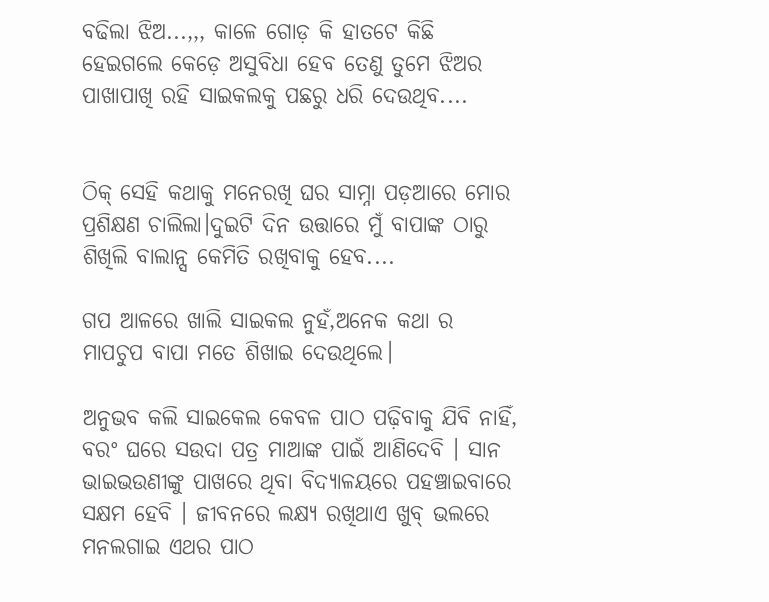ବଢିଲା ଝିଅ...,,, କାଳେ ଗୋଡ଼ କି ହାତଟେ କିଛି ହେଇଗଲେ କେଡ଼େ ଅସୁବିଧା ହେବ ତେଣୁ ତୁମେ ଝିଅର ପାଖାପାଖି ରହି ସାଇକଲକୁ ପଛରୁ ଧରି ଦେଉଥିବ....


ଠିକ୍ ସେହି କଥାକୁ ମନେରଖି ଘର ସାମ୍ନା ପଡ଼ଆରେ ମୋର ପ୍ରଶିକ୍ଷଣ ଚାଲିଲା।ଦୁଇଟି ଦିନ ଉତ୍ତାରେ ମୁଁ ବାପାଙ୍କ ଠାରୁ ଶିଖିଲି ବାଲାନ୍ସ କେମିତି ରଖିବାକୁ ହେବ....

ଗପ ଆଳରେ ଖାଲି ସାଇକଲ ନୁହଁ,ଅନେକ କଥା ର ମାପଚୁପ ବାପା ମତେ ଶିଖାଇ ଦେଉଥିଲେ।

ଅନୁଭବ କଲି ସାଇକେଲ କେବଳ ପାଠ ପଢ଼ିବାକୁ ଯିବି ନାହିଁ, ବରଂ ଘରେ ସଉଦା ପତ୍ର ମାଆଙ୍କ ପାଇଁ ଆଣିଦେବି । ସାନ ଭାଇଭଉଣୀଙ୍କୁ ପାଖରେ ଥିବା ବିଦ୍ୟାଳୟରେ ପହଞ୍ଚାଇବାରେ ସକ୍ଷମ ହେବି । ଜୀବନରେ ଲକ୍ଷ୍ୟ ରଖିଥାଏ ଖୁବ୍ ଭଲରେ ମନଲଗାଇ ଏଥର ପାଠ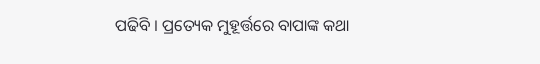ପଢିବି । ପ୍ରତ୍ୟେକ ମୁହୂର୍ତ୍ତରେ ବାପାଙ୍କ କଥା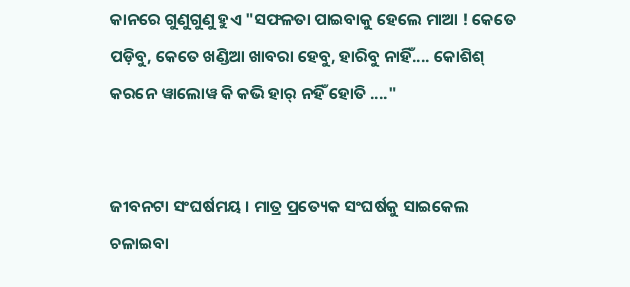କାନରେ ଗୁଣୁଗୁଣୁ ହୁଏ "ସଫଳତା ପାଇବାକୁ ହେଲେ ମାଆ ! କେତେ ପଡ଼ିବୁ, କେତେ ଖଣ୍ଡିଆ ଖାବରା ହେବୁ, ହାରିବୁ ନାହିଁ.... କୋଶିଶ୍ କରନେ ୱାଲୋୱ କି କଭି ହାର୍ ନହିଁ ହୋତି ...."


ଜୀବନଟା ସଂଘର୍ଷମୟ । ମାତ୍ର ପ୍ରତ୍ୟେକ ସଂଘର୍ଷକୁ ସାଇକେଲ ଚଳାଇବା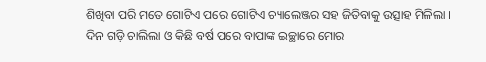ଶିଖିବା ପରି ମତେ ଗୋଟିଏ ପରେ ଗୋଟିଏ ଚ୍ୟାଲେଞ୍ଜର ସହ ଜିତିବାକୁ ଉତ୍ସାହ ମିଳିଲା । ଦିନ ଗଡ଼ି ଚାଲିଲା ଓ କିଛି ବର୍ଷ ପରେ ବାପାଙ୍କ ଇଚ୍ଛାରେ ମୋର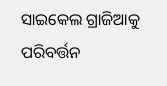ସାଇକେଲ ଗ୍ରାଜିଆକୁ ପରିବର୍ତ୍ତନ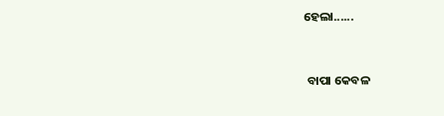ହେଲା......


 ବାପା କେବଳ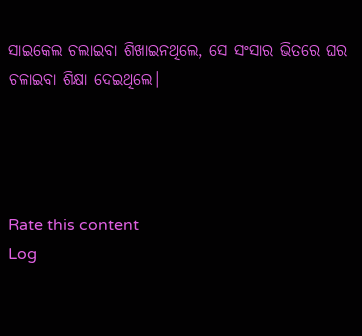ସାଇକେଲ ଚଲାଇବା ଶିଖାଇନଥିଲେ, ସେ ସଂସାର ଭିତରେ ଘର ଚଳାଇବା ଶିକ୍ଷା ଦେଇଥିଲେ।




Rate this content
Log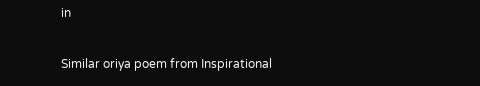in

Similar oriya poem from Inspirational